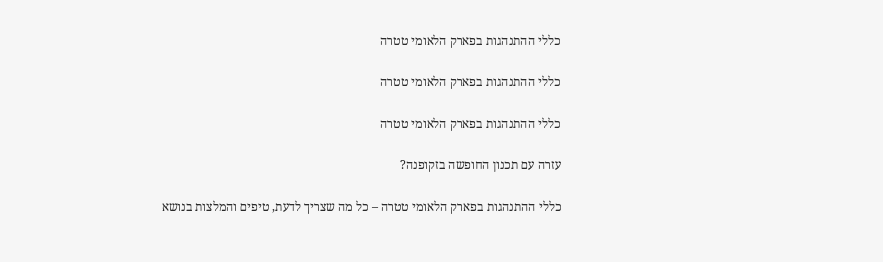כללי ההתנהגות בפארק הלאומי טטרה

כללי ההתנהגות בפארק הלאומי טטרה

כללי ההתנהגות בפארק הלאומי טטרה

עזרה עם תכנון החופשה בזקופנה?

כללי ההתנהגות בפארק הלאומי טטרה – כל מה שצריך לדעת, טיפים והמלצות בנושא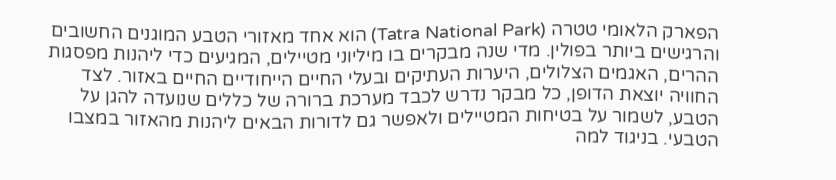הפארק הלאומי טטרה (Tatra National Park) הוא אחד מאזורי הטבע המוגנים החשובים והרגישים ביותר בפולין. מדי שנה מבקרים בו מיליוני מטיילים, המגיעים כדי ליהנות מפסגות ההרים, האגמים הצלולים, היערות העתיקים ובעלי החיים הייחודיים החיים באזור. לצד החוויה יוצאת הדופן, כל מבקר נדרש לכבד מערכת ברורה של כללים שנועדה להגן על הטבע, לשמור על בטיחות המטיילים ולאפשר גם לדורות הבאים ליהנות מהאזור במצבו הטבעי. בניגוד למה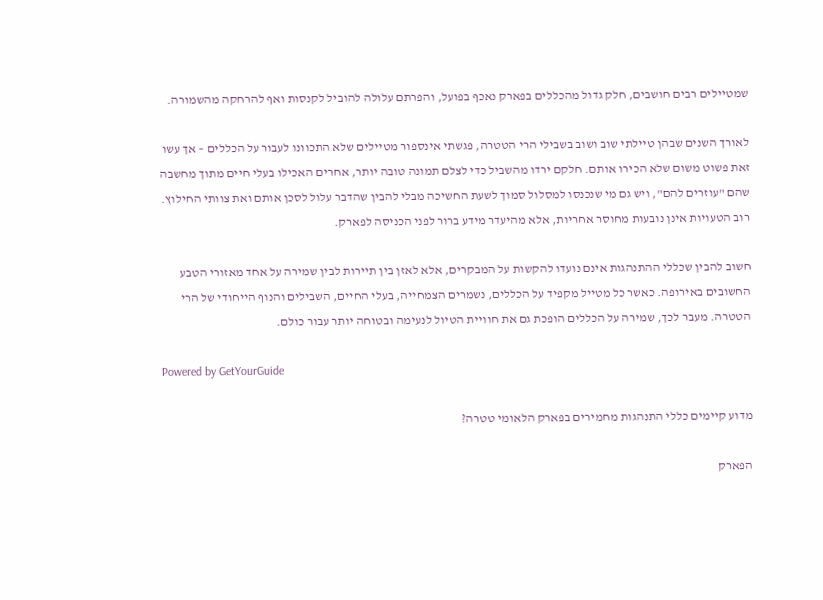שמטיילים רבים חושבים, חלק גדול מהכללים בפארק נאכף בפועל, והפרתם עלולה להוביל לקנסות ואף להרחקה מהשמורה.

לאורך השנים שבהן טיילתי שוב ושוב בשבילי הרי הטטרה, פגשתי אינספור מטיילים שלא התכוונו לעבור על הכללים – אך עשו זאת פשוט משום שלא הכירו אותם. חלקם ירדו מהשביל כדי לצלם תמונה טובה יותר, אחרים האכילו בעלי חיים מתוך מחשבה שהם "עוזרים להם", ויש גם מי שנכנסו למסלול סמוך לשעת החשיכה מבלי להבין שהדבר עלול לסכן אותם ואת צוותי החילוץ. רוב הטעויות אינן נובעות מחוסר אחריות, אלא מהיעדר מידע ברור לפני הכניסה לפארק.

חשוב להבין שכללי ההתנהגות אינם נועדו להקשות על המבקרים, אלא לאזן בין תיירות לבין שמירה על אחד מאזורי הטבע החשובים באירופה. כאשר כל מטייל מקפיד על הכללים, נשמרים הצמחייה, בעלי החיים, השבילים והנוף הייחודי של הרי הטטרה. מעבר לכך, שמירה על הכללים הופכת גם את חוויית הטיול לנעימה ובטוחה יותר עבור כולם.

Powered by GetYourGuide

מדוע קיימים כללי התנהגות מחמירים בפארק הלאומי טטרה?

הפארק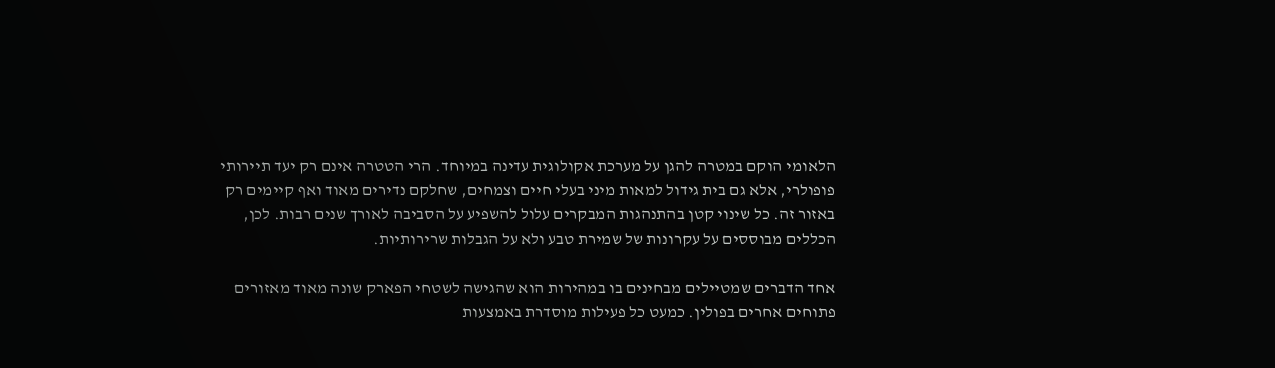הלאומי הוקם במטרה להגן על מערכת אקולוגית עדינה במיוחד. הרי הטטרה אינם רק יעד תיירותי פופולרי, אלא גם בית גידול למאות מיני בעלי חיים וצמחים, שחלקם נדירים מאוד ואף קיימים רק באזור זה. כל שינוי קטן בהתנהגות המבקרים עלול להשפיע על הסביבה לאורך שנים רבות. לכן, הכללים מבוססים על עקרונות של שמירת טבע ולא על הגבלות שרירותיות.

אחד הדברים שמטיילים מבחינים בו במהירות הוא שהגישה לשטחי הפארק שונה מאוד מאזורים פתוחים אחרים בפולין. כמעט כל פעילות מוסדרת באמצעות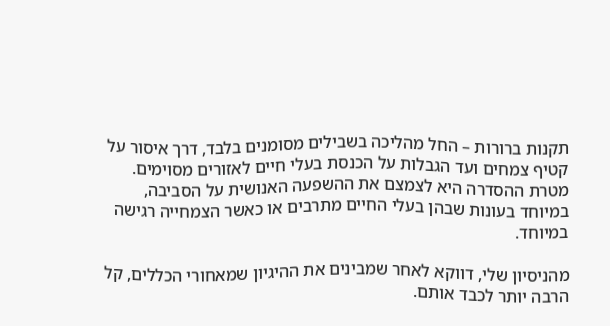תקנות ברורות – החל מהליכה בשבילים מסומנים בלבד, דרך איסור על קטיף צמחים ועד הגבלות על הכנסת בעלי חיים לאזורים מסוימים. מטרת ההסדרה היא לצמצם את ההשפעה האנושית על הסביבה, במיוחד בעונות שבהן בעלי החיים מתרבים או כאשר הצמחייה רגישה במיוחד.

מהניסיון שלי, דווקא לאחר שמבינים את ההיגיון שמאחורי הכללים, קל הרבה יותר לכבד אותם.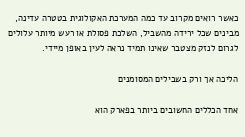כאשר רואים מקרוב עד כמה המערכת האקולוגית בטטרה עדינה, מבינים שכל ירידה מהשביל, השלכת פסולת או רעש מיותר עלולים לגרום לנזק מצטבר שאינו תמיד נראה לעין באופן מיידי.

הליכה אך ורק בשבילים המסומנים

אחד הכללים החשובים ביותר בפארק הוא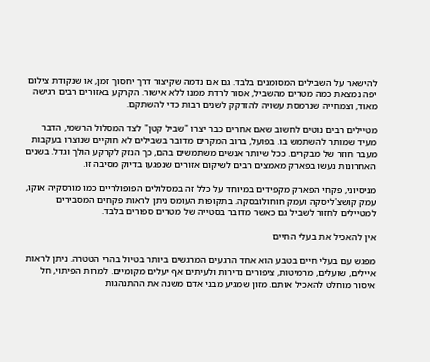להישאר על השבילים המסומנים בלבד. גם אם נדמה שקיצור דרך יחסוך זמן, או שנקודת צילום יפה נמצאת כמה מטרים מהשביל, אסור לרדת ממנו ללא אישור. הקרקע באזורים רבים רגישה מאוד, וצמחייה שנרמסת עשויה להזדקק לשנים רבות כדי להשתקם.

מטיילים רבים נוטים לחשוב שאם אחרים כבר יצרו "שביל קטן" לצד המסלול הרשמי, הדבר מעיד שמותר להשתמש בו. בפועל, ברוב המקרים מדובר בשבילים לא חוקיים שנוצרו בעקבות מעבר חוזר של מבקרים. ככל שיותר אנשים משתמשים בהם, כך הנזק לקרקע הולך וגדל. בשנים האחרונות נעשו בפארק מאמצים רבים לשיקום אזורים שנפגעו בדיוק מסיבה זו.

מניסיוני, פקחי הפארק מקפידים במיוחד על כלל זה במסלולים הפופולריים כמו מורסקיה אוקו, עמק קושצ'ליסקה ועמק חוחולובסקה. בתקופות העומס ניתן לראות פקחים המסבירים למטיילים לחזור לשביל גם כאשר מדובר בסטייה של מטרים ספורים בלבד.

אין להאכיל את בעלי החיים

מפגש עם בעלי חיים בטבע הוא אחד הרגעים המרגשים ביותר בטיול בהרי הטטרה. ניתן לראות איילים, שועלים, מרמיטות, ציפורים נדירות ולעיתים אף יעלים מקומיים. למרות הפיתוי, חל איסור מוחלט להאכיל אותם. מזון שמגיע מבני אדם משנה את ההתנהגות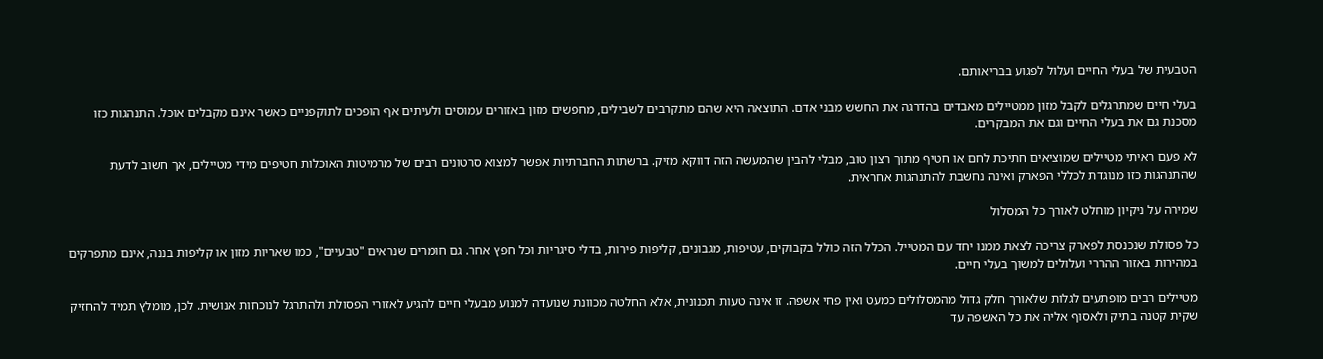הטבעית של בעלי החיים ועלול לפגוע בבריאותם.

בעלי חיים שמתרגלים לקבל מזון ממטיילים מאבדים בהדרגה את החשש מבני אדם. התוצאה היא שהם מתקרבים לשבילים, מחפשים מזון באזורים עמוסים ולעיתים אף הופכים לתוקפניים כאשר אינם מקבלים אוכל. התנהגות כזו מסכנת גם את בעלי החיים וגם את המבקרים.

לא פעם ראיתי מטיילים שמוציאים חתיכת לחם או חטיף מתוך רצון טוב, מבלי להבין שהמעשה הזה דווקא מזיק. ברשתות החברתיות אפשר למצוא סרטונים רבים של מרמיטות האוכלות חטיפים מידי מטיילים, אך חשוב לדעת שהתנהגות כזו מנוגדת לכללי הפארק ואינה נחשבת להתנהגות אחראית.

שמירה על ניקיון מוחלט לאורך כל המסלול

כל פסולת שנכנסת לפארק צריכה לצאת ממנו יחד עם המטייל. הכלל הזה כולל בקבוקים, עטיפות, מגבונים, קליפות פירות, בדלי סיגריות וכל חפץ אחר. גם חומרים שנראים "טבעיים", כמו שאריות מזון או קליפות בננה, אינם מתפרקים במהירות באזור ההררי ועלולים למשוך בעלי חיים.

מטיילים רבים מופתעים לגלות שלאורך חלק גדול מהמסלולים כמעט ואין פחי אשפה. זו אינה טעות תכנונית, אלא החלטה מכוונת שנועדה למנוע מבעלי חיים להגיע לאזורי הפסולת ולהתרגל לנוכחות אנושית. לכן, מומלץ תמיד להחזיק שקית קטנה בתיק ולאסוף אליה את כל האשפה עד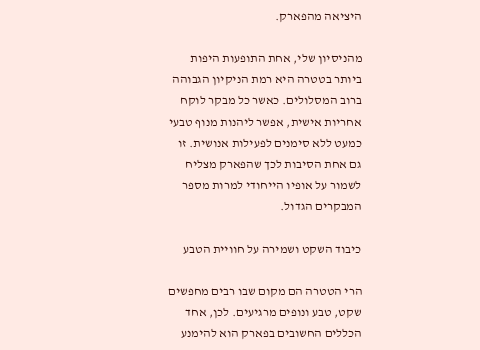היציאה מהפארק.

מהניסיון שלי, אחת התופעות היפות ביותר בטטרה היא רמת הניקיון הגבוהה ברוב המסלולים. כאשר כל מבקר לוקח אחריות אישית, אפשר ליהנות מנוף טבעי כמעט ללא סימנים לפעילות אנושית. זו גם אחת הסיבות לכך שהפארק מצליח לשמור על אופיו הייחודי למרות מספר המבקרים הגדול.

כיבוד השקט ושמירה על חוויית הטבע

הרי הטטרה הם מקום שבו רבים מחפשים שקט, טבע ונופים מרגיעים. לכן, אחד הכללים החשובים בפארק הוא להימנע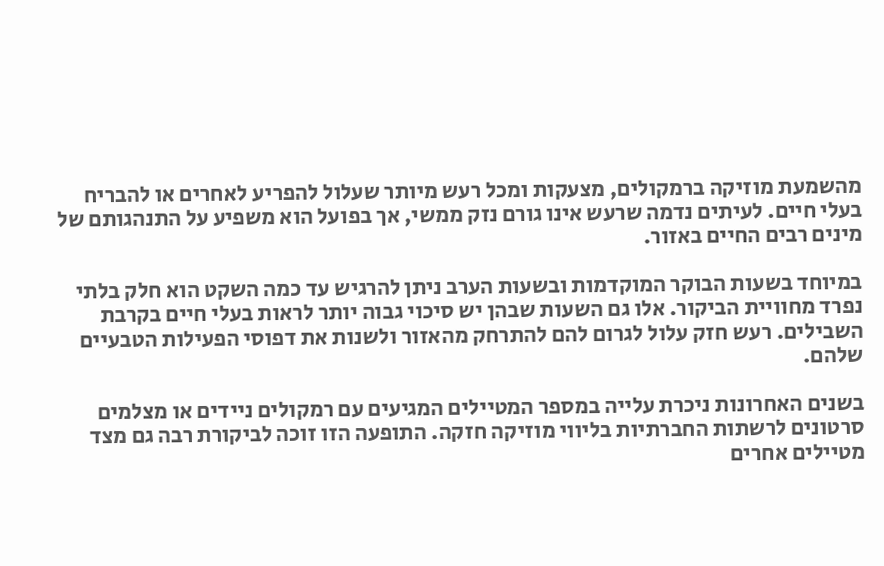מהשמעת מוזיקה ברמקולים, מצעקות ומכל רעש מיותר שעלול להפריע לאחרים או להבריח בעלי חיים. לעיתים נדמה שרעש אינו גורם נזק ממשי, אך בפועל הוא משפיע על התנהגותם של מינים רבים החיים באזור.

במיוחד בשעות הבוקר המוקדמות ובשעות הערב ניתן להרגיש עד כמה השקט הוא חלק בלתי נפרד מחוויית הביקור. אלו גם השעות שבהן יש סיכוי גבוה יותר לראות בעלי חיים בקרבת השבילים. רעש חזק עלול לגרום להם להתרחק מהאזור ולשנות את דפוסי הפעילות הטבעיים שלהם.

בשנים האחרונות ניכרת עלייה במספר המטיילים המגיעים עם רמקולים ניידים או מצלמים סרטונים לרשתות החברתיות בליווי מוזיקה חזקה. התופעה הזו זוכה לביקורת רבה גם מצד מטיילים אחרים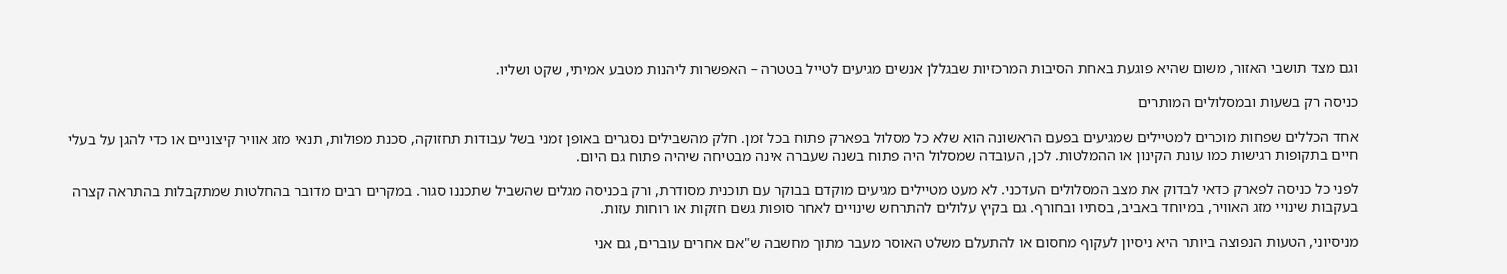וגם מצד תושבי האזור, משום שהיא פוגעת באחת הסיבות המרכזיות שבגללן אנשים מגיעים לטייל בטטרה – האפשרות ליהנות מטבע אמיתי, שקט ושליו.

כניסה רק בשעות ובמסלולים המותרים

אחד הכללים שפחות מוכרים למטיילים שמגיעים בפעם הראשונה הוא שלא כל מסלול בפארק פתוח בכל זמן. חלק מהשבילים נסגרים באופן זמני בשל עבודות תחזוקה, סכנת מפולות, תנאי מזג אוויר קיצוניים או כדי להגן על בעלי חיים בתקופות רגישות כמו עונת הקינון או ההמלטות. לכן, העובדה שמסלול היה פתוח בשנה שעברה אינה מבטיחה שיהיה פתוח גם היום.

לפני כל כניסה לפארק כדאי לבדוק את מצב המסלולים העדכני. לא מעט מטיילים מגיעים מוקדם בבוקר עם תוכנית מסודרת, ורק בכניסה מגלים שהשביל שתכננו סגור. במקרים רבים מדובר בהחלטות שמתקבלות בהתראה קצרה בעקבות שינויי מזג האוויר, במיוחד באביב, בסתיו ובחורף. גם בקיץ עלולים להתרחש שינויים לאחר סופות גשם חזקות או רוחות עזות.

מניסיוני, הטעות הנפוצה ביותר היא ניסיון לעקוף מחסום או להתעלם משלט האוסר מעבר מתוך מחשבה ש"אם אחרים עוברים, גם אני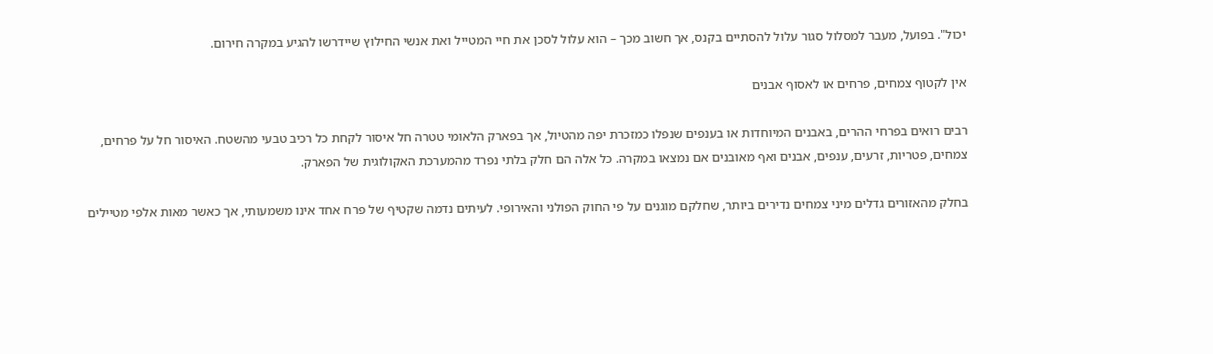יכול". בפועל, מעבר למסלול סגור עלול להסתיים בקנס, אך חשוב מכך – הוא עלול לסכן את חיי המטייל ואת אנשי החילוץ שיידרשו להגיע במקרה חירום.

אין לקטוף צמחים, פרחים או לאסוף אבנים

רבים רואים בפרחי ההרים, באבנים המיוחדות או בענפים שנפלו כמזכרת יפה מהטיול, אך בפארק הלאומי טטרה חל איסור לקחת כל רכיב טבעי מהשטח. האיסור חל על פרחים, צמחים, פטריות, זרעים, ענפים, אבנים ואף מאובנים אם נמצאו במקרה. כל אלה הם חלק בלתי נפרד מהמערכת האקולוגית של הפארק.

בחלק מהאזורים גדלים מיני צמחים נדירים ביותר, שחלקם מוגנים על פי החוק הפולני והאירופי. לעיתים נדמה שקטיף של פרח אחד אינו משמעותי, אך כאשר מאות אלפי מטיילים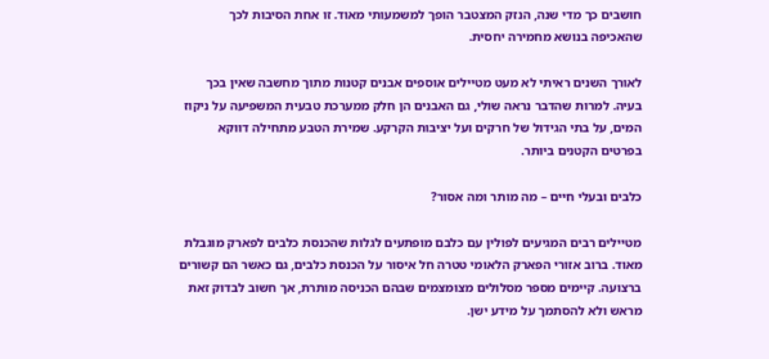חושבים כך מדי שנה, הנזק המצטבר הופך למשמעותי מאוד. זו אחת הסיבות לכך שהאכיפה בנושא מחמירה יחסית.

לאורך השנים ראיתי לא מעט מטיילים אוספים אבנים קטנות מתוך מחשבה שאין בכך בעיה. למרות שהדבר נראה שולי, גם האבנים הן חלק ממערכת טבעית המשפיעה על ניקוז המים, על בתי הגידול של חרקים ועל יציבות הקרקע. שמירת הטבע מתחילה דווקא בפרטים הקטנים ביותר.

כלבים ובעלי חיים – מה מותר ומה אסור?

מטיילים רבים המגיעים לפולין עם כלבם מופתעים לגלות שהכנסת כלבים לפארק מוגבלת מאוד. ברוב אזורי הפארק הלאומי טטרה חל איסור על הכנסת כלבים, גם כאשר הם קשורים ברצועה. קיימים מספר מסלולים מצומצמים שבהם הכניסה מותרת, אך חשוב לבדוק זאת מראש ולא להסתמך על מידע ישן.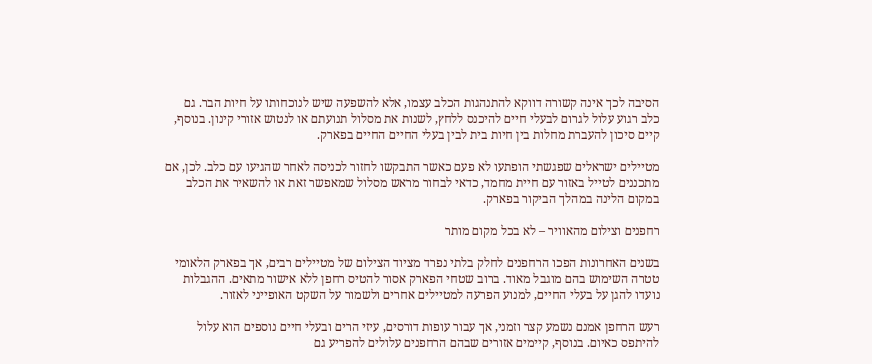הסיבה לכך אינה קשורה דווקא להתנהגות הכלב עצמו, אלא להשפעה שיש לנוכחותו על חיות הבר. גם כלב רגוע עלול לגרום לבעלי חיים להיכנס ללחץ, לשנות את מסלול תנועתם או לנטוש אזורי קינון. בנוסף, קיים סיכון להעברת מחלות בין חיות בית לבין בעלי החיים החיים בפארק.

מטיילים ישראלים שפגשתי הופתעו לא פעם כאשר התבקשו לחזור לכניסה לאחר שהגיעו עם כלב. לכן, אם מתכננים לטייל באזור עם חיית מחמד, כדאי לבחור מראש מסלול שמאפשר זאת או להשאיר את הכלב במקום הלינה במהלך הביקור בפארק.

רחפנים וצילום מהאוויר – לא בכל מקום מותר

בשנים האחרונות הפכו הרחפנים לחלק בלתי נפרד מציוד הצילום של מטיילים רבים, אך בפארק הלאומי טטרה השימוש בהם מוגבל מאוד. ברוב שטחי הפארק אסור להטיס רחפן ללא אישור מתאים. ההגבלות נועדו להגן על בעלי החיים, למנוע הפרעה למטיילים אחרים ולשמור על השקט האופייני לאזור.

רעש הרחפן אמנם נשמע קצר וזמני, אך עבור עופות דורסים, עיזי הרים ובעלי חיים נוספים הוא עלול להיתפס כאיום. בנוסף, קיימים אזורים שבהם הרחפנים עלולים להפריע גם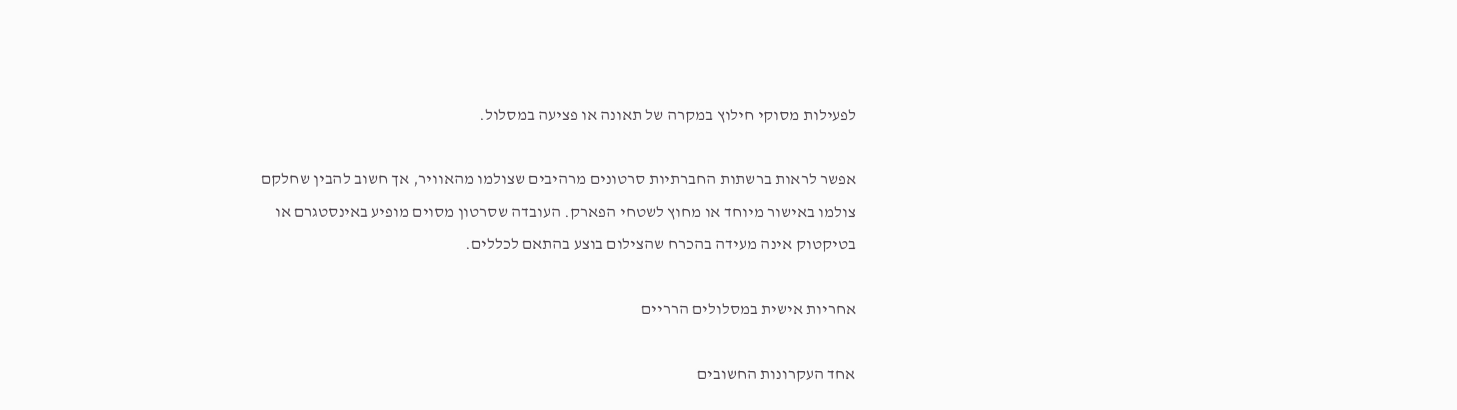לפעילות מסוקי חילוץ במקרה של תאונה או פציעה במסלול.

אפשר לראות ברשתות החברתיות סרטונים מרהיבים שצולמו מהאוויר, אך חשוב להבין שחלקם צולמו באישור מיוחד או מחוץ לשטחי הפארק. העובדה שסרטון מסוים מופיע באינסטגרם או בטיקטוק אינה מעידה בהכרח שהצילום בוצע בהתאם לכללים.

אחריות אישית במסלולים הרריים

אחד העקרונות החשובים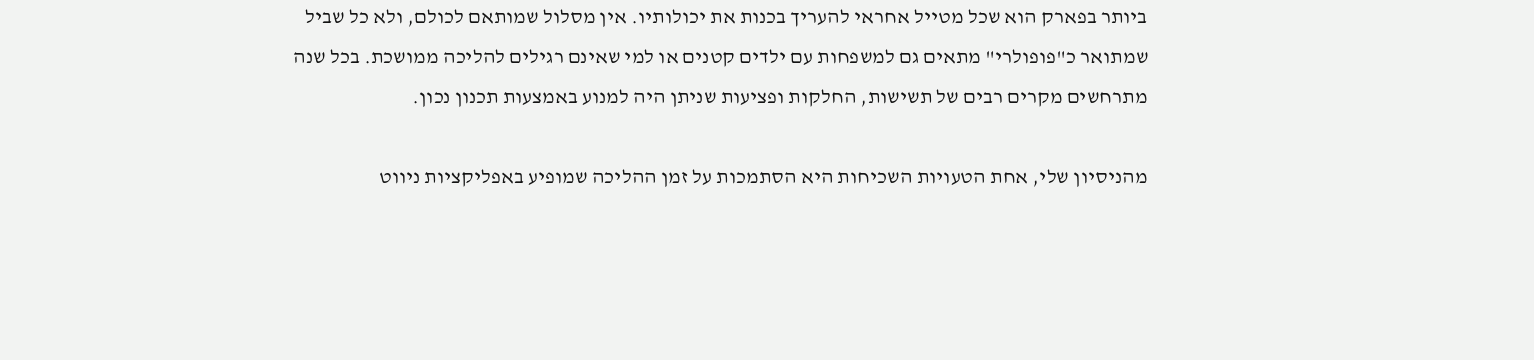ביותר בפארק הוא שכל מטייל אחראי להעריך בכנות את יכולותיו. אין מסלול שמותאם לכולם, ולא כל שביל שמתואר כ"פופולרי" מתאים גם למשפחות עם ילדים קטנים או למי שאינם רגילים להליכה ממושכת. בכל שנה מתרחשים מקרים רבים של תשישות, החלקות ופציעות שניתן היה למנוע באמצעות תכנון נכון.

מהניסיון שלי, אחת הטעויות השכיחות היא הסתמכות על זמן ההליכה שמופיע באפליקציות ניווט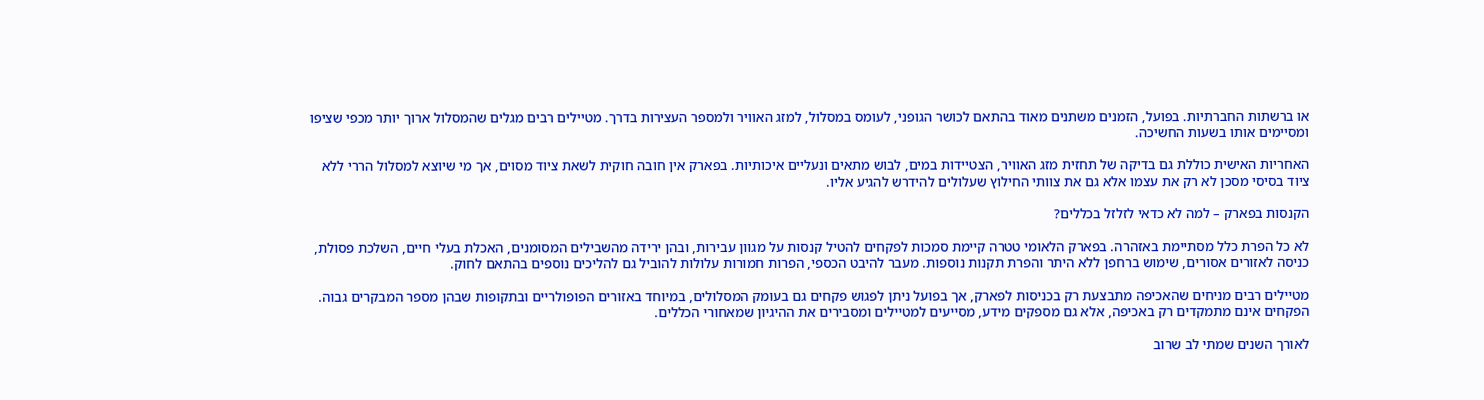או ברשתות החברתיות. בפועל, הזמנים משתנים מאוד בהתאם לכושר הגופני, לעומס במסלול, למזג האוויר ולמספר העצירות בדרך. מטיילים רבים מגלים שהמסלול ארוך יותר מכפי שציפו ומסיימים אותו בשעות החשיכה.

האחריות האישית כוללת גם בדיקה של תחזית מזג האוויר, הצטיידות במים, לבוש מתאים ונעליים איכותיות. בפארק אין חובה חוקית לשאת ציוד מסוים, אך מי שיוצא למסלול הררי ללא ציוד בסיסי מסכן לא רק את עצמו אלא גם את צוותי החילוץ שעלולים להידרש להגיע אליו.

הקנסות בפארק – למה לא כדאי לזלזל בכללים?

לא כל הפרת כלל מסתיימת באזהרה. בפארק הלאומי טטרה קיימת סמכות לפקחים להטיל קנסות על מגוון עבירות, ובהן ירידה מהשבילים המסומנים, האכלת בעלי חיים, השלכת פסולת, כניסה לאזורים אסורים, שימוש ברחפן ללא היתר והפרת תקנות נוספות. מעבר להיבט הכספי, הפרות חמורות עלולות להוביל גם להליכים נוספים בהתאם לחוק.

מטיילים רבים מניחים שהאכיפה מתבצעת רק בכניסות לפארק, אך בפועל ניתן לפגוש פקחים גם בעומק המסלולים, במיוחד באזורים הפופולריים ובתקופות שבהן מספר המבקרים גבוה. הפקחים אינם מתמקדים רק באכיפה, אלא גם מספקים מידע, מסייעים למטיילים ומסבירים את ההיגיון שמאחורי הכללים.

לאורך השנים שמתי לב שרוב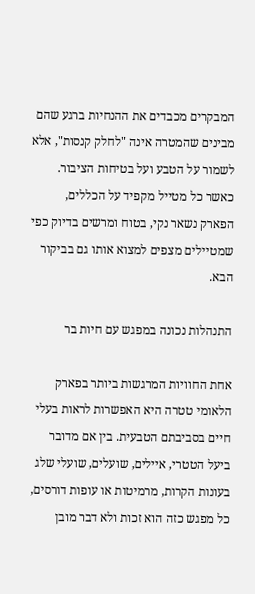המבקרים מכבדים את ההנחיות ברגע שהם מבינים שהמטרה אינה "לחלק קנסות", אלא לשמור על הטבע ועל בטיחות הציבור. כאשר כל מטייל מקפיד על הכללים, הפארק נשאר נקי, בטוח ומרשים בדיוק כפי שמטיילים מצפים למצוא אותו גם בביקור הבא.

התנהלות נכונה במפגש עם חיות בר

אחת החוויות המרגשות ביותר בפארק הלאומי טטרה היא האפשרות לראות בעלי חיים בסביבתם הטבעית. בין אם מדובר ביעל הטטרי, איילים, שועלים, שועלי שלג בעונות הקרות, מרמיטות או עופות דורסים, כל מפגש כזה הוא זכות ולא דבר מובן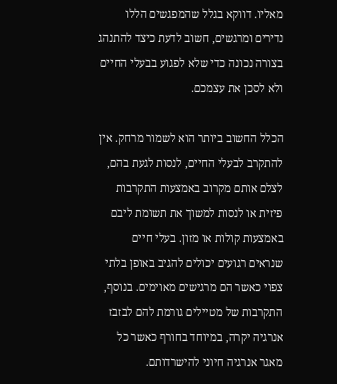מאליו. דווקא בגלל שהמפגשים הללו נדירים ומרגשים, חשוב לדעת כיצד להתנהג בצורה נכונה כדי שלא לפגוע בבעלי החיים ולא לסכן את עצמכם.

הכלל החשוב ביותר הוא לשמור מרחק. אין להתקרב לבעלי החיים, לנסות לגעת בהם, לצלם אותם מקרוב באמצעות התקרבות פיזית או לנסות למשוך את תשומת ליבם באמצעות קולות או מזון. בעלי חיים שנראים רגועים יכולים להגיב באופן בלתי צפוי כאשר הם מרגישים מאוימים. בנוסף, התקרבות של מטיילים גורמת להם לבזבז אנרגיה יקרה, במיוחד בחורף כאשר כל מאגר אנרגיה חיוני להישרדותם.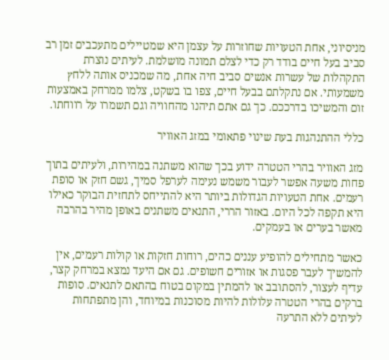מניסיוני, אחת הטעויות שחוזרות על עצמן היא שמטיילים מתעכבים זמן רב סביב בעל חיים בודד רק כדי לצלם תמונה מושלמת. לעיתים נוצרת התקהלות של עשרות אנשים סביב חיה אחת, מה שמכניס אותה ללחץ משמעותי. אם נתקלתם בבעל חיים, צפו בו בשקט, צלמו ממרחק באמצעות זום והמשיכו בדרככם. כך גם אתם תיהנו מהחוויה וגם תשמרו על רווחתו.

כללי ההתנהגות בעת שינוי פתאומי במזג האוויר

מזג האוויר בהרי הטטרה ידוע בכך שהוא משתנה במהירות, ולעיתים בתוך פחות משעה אפשר לעבור משמש נעימה לערפל סמיך, גשם חזק או סופת רעמים. אחת הטעויות הגדולות ביותר היא להתייחס לתחזית הבוקר כאילו היא תקפה לכל היום. באזור הררי, התנאים משתנים באופן מהיר בהרבה מאשר בערים או בעמקים.

כאשר מתחילים להופיע עננים כהים, רוחות חזקות או קולות רעמים, אין להמשיך לעבר פסגות או אזורים חשופים. גם אם היעד נמצא במרחק קצר, עדיף לעצור, להסתובב או להמתין במקום בטוח בהתאם לתנאים. סופות ברקים בהרי הטטרה עלולות להיות מסוכנות במיוחד, והן מתפתחות לעיתים ללא התרעה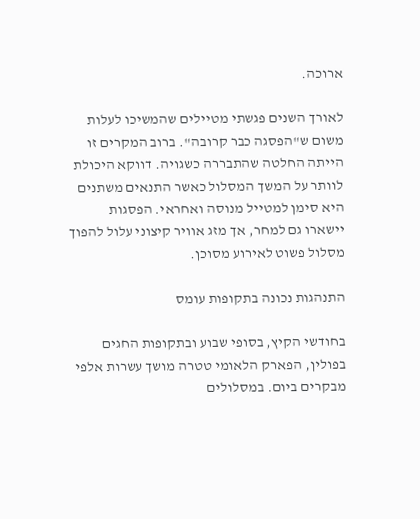ארוכה.

לאורך השנים פגשתי מטיילים שהמשיכו לעלות משום ש"הפסגה כבר קרובה". ברוב המקרים זו הייתה החלטה שהתבררה כשגויה. דווקא היכולת לוותר על המשך המסלול כאשר התנאים משתנים היא סימן למטייל מנוסה ואחראי. הפסגות יישארו גם למחר, אך מזג אוויר קיצוני עלול להפוך מסלול פשוט לאירוע מסוכן.

התנהגות נכונה בתקופות עומס

בחודשי הקיץ, בסופי שבוע ובתקופות החגים בפולין, הפארק הלאומי טטרה מושך עשרות אלפי מבקרים ביום. במסלולים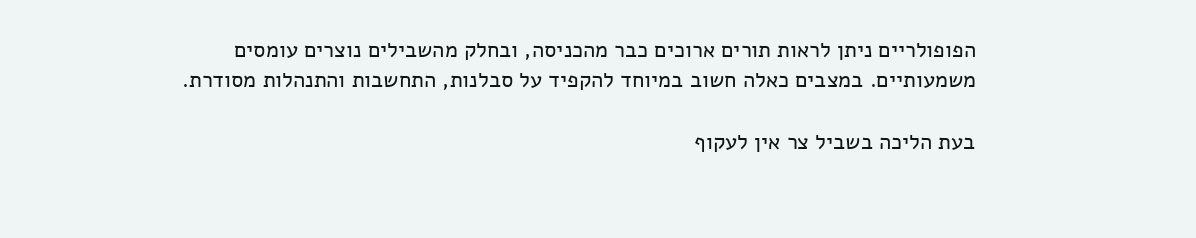הפופולריים ניתן לראות תורים ארוכים כבר מהכניסה, ובחלק מהשבילים נוצרים עומסים משמעותיים. במצבים כאלה חשוב במיוחד להקפיד על סבלנות, התחשבות והתנהלות מסודרת.

בעת הליכה בשביל צר אין לעקוף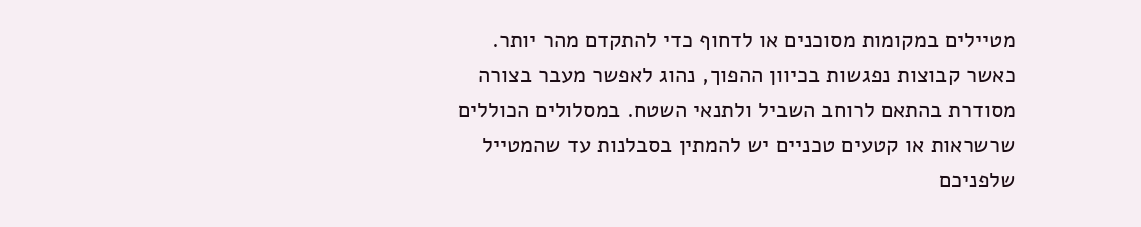מטיילים במקומות מסוכנים או לדחוף כדי להתקדם מהר יותר. כאשר קבוצות נפגשות בכיוון ההפוך, נהוג לאפשר מעבר בצורה מסודרת בהתאם לרוחב השביל ולתנאי השטח. במסלולים הכוללים שרשראות או קטעים טכניים יש להמתין בסבלנות עד שהמטייל שלפניכם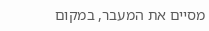מסיים את המעבר, במקום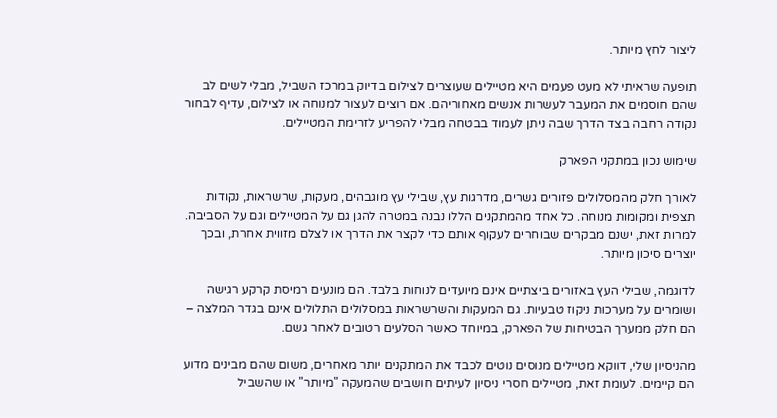ליצור לחץ מיותר.

תופעה שראיתי לא מעט פעמים היא מטיילים שעוצרים לצילום בדיוק במרכז השביל, מבלי לשים לב שהם חוסמים את המעבר לעשרות אנשים מאחוריהם. אם רוצים לעצור למנוחה או לצילום, עדיף לבחור נקודה רחבה בצד הדרך שבה ניתן לעמוד בבטחה מבלי להפריע לזרימת המטיילים.

שימוש נכון במתקני הפארק

לאורך חלק מהמסלולים פזורים גשרים, מדרגות עץ, שבילי עץ מוגבהים, מעקות, שרשראות, נקודות תצפית ומקומות מנוחה. כל אחד מהמתקנים הללו נבנה במטרה להגן גם על המטיילים וגם על הסביבה. למרות זאת, ישנם מבקרים שבוחרים לעקוף אותם כדי לקצר את הדרך או לצלם מזווית אחרת, ובכך יוצרים סיכון מיותר.

לדוגמה, שבילי העץ באזורים ביצתיים אינם מיועדים לנוחות בלבד. הם מונעים רמיסת קרקע רגישה ושומרים על מערכות ניקוז טבעיות. גם המעקות והשרשראות במסלולים התלולים אינם בגדר המלצה – הם חלק ממערך הבטיחות של הפארק, במיוחד כאשר הסלעים רטובים לאחר גשם.

מהניסיון שלי, דווקא מטיילים מנוסים נוטים לכבד את המתקנים יותר מאחרים, משום שהם מבינים מדוע הם קיימים. לעומת זאת, מטיילים חסרי ניסיון לעיתים חושבים שהמעקה "מיותר" או שהשביל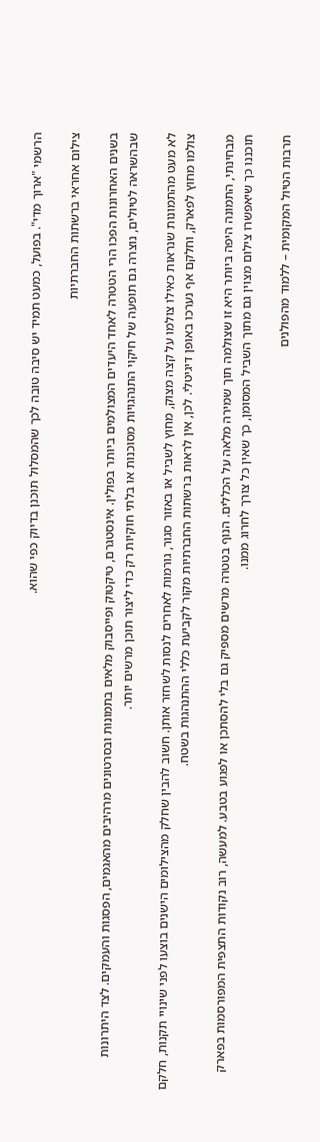הרשמי "ארוך מדי". בפועל, כמעט תמיד יש סיבה טובה לכך שהמסלול תוכנן בדיוק כפי שהוא.

צילום אחראי ברשתות החברתיות

בשנים האחרונות הפכו הרי הטטרה לאחד היעדים המצולמים ביותר בפולין. אינסטגרם, טיקטוק ופייסבוק מלאים בתמונות ובסרטונים מרהיבים מהאגמים, הפסגות והעמקים. לצד היתרונות שבהשראה לטיולים, נוצרה גם תופעה של חיקוי התנהגויות מסוכנות או בלתי חוקיות רק כדי ליצור תוכן מרשים יותר.

לא מעט מהתמונות שנראות כאילו צולמו על קצה מצוק, מחוץ לשביל או באזור סגור, גורמות לאחרים לנסות לשחזר אותן. חשוב להבין שחלק מהצילומים הישנים בוצעו לפני שינויי תקנות, חלקם צולמו מחוץ לפארק, וחלקם אף נערכו באופן דיגיטלי. לכן, אין לראות ברשתות החברתיות מקור לקביעת כללי ההתנהגות בשטח.

מבחינתי, התמונה היפה ביותר היא זו שצולמה תוך שמירה מלאה על הכללים. הנוף בטטרה מרשים מספיק גם בלי להסתכן או לפגוע בטבע. למעשה, רוב נקודות התצפית המפורסמות בפארק תוכננו כך שיאפשרו צילום מצוין גם מתוך השביל המסומן, כך שאין כל צורך לחרוג ממנו.

תרבות הטיול המקומית – ללמוד מהפולנים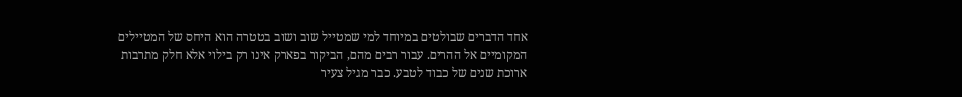אחד הדברים שבולטים במיוחד למי שמטייל שוב ושוב בטטרה הוא היחס של המטיילים המקומיים אל ההרים. עבור רבים מהם, הביקור בפארק אינו רק בילוי אלא חלק מתרבות ארוכת שנים של כבוד לטבע. כבר מגיל צעיר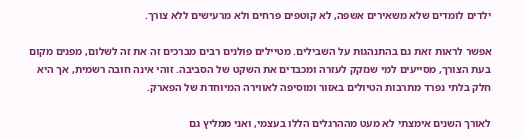ילדים לומדים שלא משאירים אשפה, לא קוטפים פרחים ולא מרעישים ללא צורך.

אפשר לראות זאת גם בהתנהגות על השבילים. מטיילים פולנים רבים מברכים זה את זה לשלום, מפנים מקום בעת הצורך, מסייעים למי שנזקק לעזרה ומכבדים את השקט של הסביבה. זוהי אינה חובה רשמית, אך היא חלק בלתי נפרד מתרבות הטיולים באזור ומוסיפה לאווירה המיוחדת של הפארק.

לאורך השנים אימצתי לא מעט מההרגלים הללו בעצמי, ואני ממליץ גם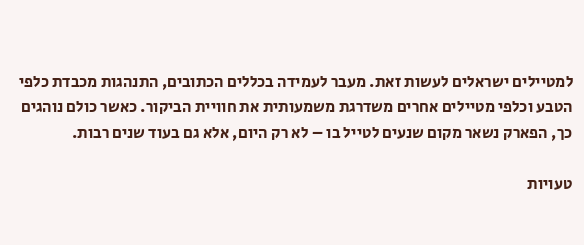למטיילים ישראלים לעשות זאת. מעבר לעמידה בכללים הכתובים, התנהגות מכבדת כלפי הטבע וכלפי מטיילים אחרים משדרגת משמעותית את חוויית הביקור. כאשר כולם נוהגים כך, הפארק נשאר מקום שנעים לטייל בו – לא רק היום, אלא גם בעוד שנים רבות.

טעויות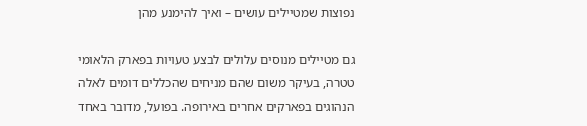נפוצות שמטיילים עושים – ואיך להימנע מהן

גם מטיילים מנוסים עלולים לבצע טעויות בפארק הלאומי טטרה, בעיקר משום שהם מניחים שהכללים דומים לאלה הנהוגים בפארקים אחרים באירופה. בפועל, מדובר באחד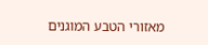מאזורי הטבע המוגנים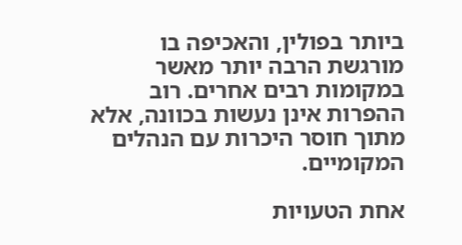ביותר בפולין, והאכיפה בו מורגשת הרבה יותר מאשר במקומות רבים אחרים. רוב ההפרות אינן נעשות בכוונה, אלא מתוך חוסר היכרות עם הנהלים המקומיים.

אחת הטעויות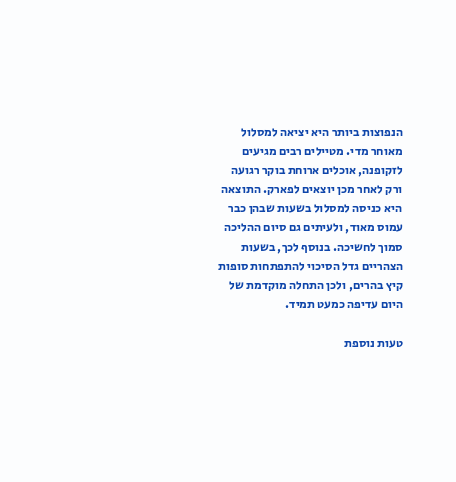הנפוצות ביותר היא יציאה למסלול מאוחר מדי. מטיילים רבים מגיעים לזקופנה, אוכלים ארוחת בוקר רגועה ורק לאחר מכן יוצאים לפארק. התוצאה היא כניסה למסלול בשעות שבהן כבר עמוס מאוד, ולעיתים גם סיום ההליכה סמוך לחשיכה. בנוסף לכך, בשעות הצהריים גדל הסיכוי להתפתחות סופות קיץ בהרים, ולכן התחלה מוקדמת של היום עדיפה כמעט תמיד.

טעות נוספת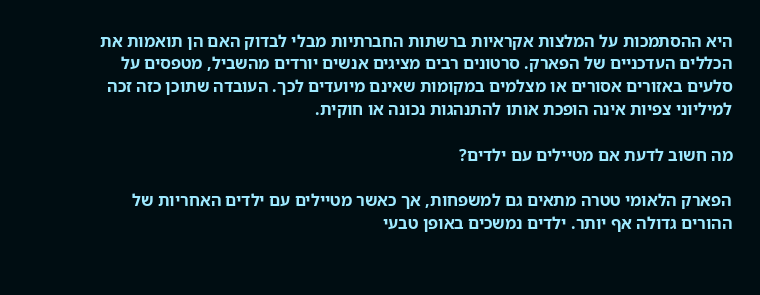היא ההסתמכות על המלצות אקראיות ברשתות החברתיות מבלי לבדוק האם הן תואמות את הכללים העדכניים של הפארק. סרטונים רבים מציגים אנשים יורדים מהשביל, מטפסים על סלעים באזורים אסורים או מצלמים במקומות שאינם מיועדים לכך. העובדה שתוכן כזה זכה למיליוני צפיות אינה הופכת אותו להתנהגות נכונה או חוקית.

מה חשוב לדעת אם מטיילים עם ילדים?

הפארק הלאומי טטרה מתאים גם למשפחות, אך כאשר מטיילים עם ילדים האחריות של ההורים גדולה אף יותר. ילדים נמשכים באופן טבעי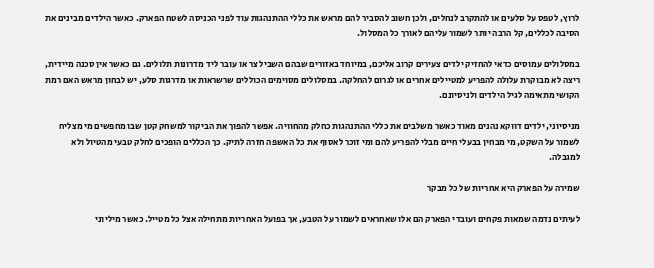לרוץ, לטפס על סלעים או להתקרב לנחלים, ולכן חשוב להסביר להם מראש את כללי ההתנהגות עוד לפני הכניסה לשטח הפארק. כאשר הילדים מבינים את הסיבה לכללים, קל הרבה יותר לשמור עליהם לאורך כל המסלול.

במסלולים עמוסים כדאי להחזיק ילדים צעירים קרוב אליכם, במיוחד באזורים שבהם השביל צר או עובר ליד מדרונות תלולים. גם כאשר אין סכנה מיידית, ריצה לא מבוקרת עלולה להפריע למטיילים אחרים או לגרום להחלקה. במסלולים מסוימים הכוללים שרשראות או מדרגות סלע, יש לבחון מראש האם רמת הקושי מתאימה לגיל הילדים ולניסיונם.

מניסיוני, ילדים דווקא נהנים מאוד כאשר משלבים את כללי ההתנהגות כחלק מהחוויה. אפשר להפוך את הביקור למשחק קטן שבו מחפשים מי מצליח לשמור על השקט, מי מבחין בבעלי חיים מבלי להפריע להם ומי זוכר לאסוף את כל האשפה חזרה לתיק. כך הכללים הופכים לחלק טבעי מהטיול ולא למגבלה.

שמירה על הפארק היא אחריות של כל מבקר

לעיתים נדמה שמאות פקחים ועובדי הפארק הם אלו שאחראים לשמור על הטבע, אך בפועל האחריות מתחילה אצל כל מטייל. כאשר מיליוני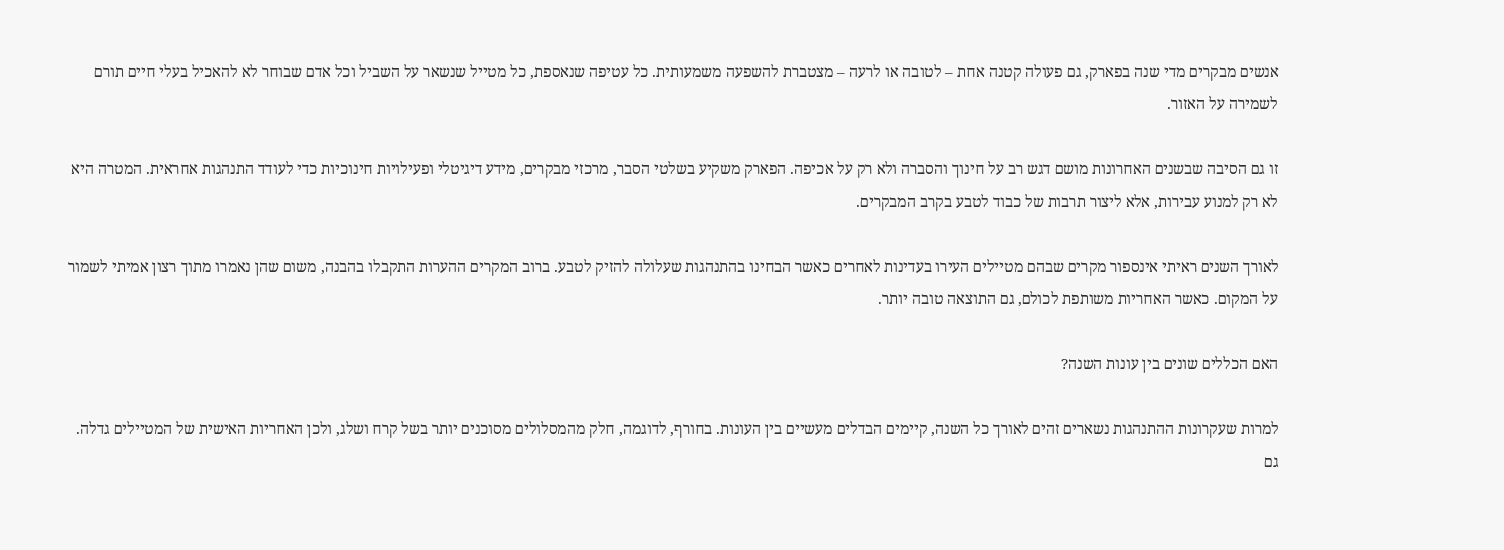אנשים מבקרים מדי שנה בפארק, גם פעולה קטנה אחת – לטובה או לרעה – מצטברת להשפעה משמעותית. כל עטיפה שנאספת, כל מטייל שנשאר על השביל וכל אדם שבוחר לא להאכיל בעלי חיים תורם לשמירה על האזור.

זו גם הסיבה שבשנים האחרונות מושם דגש רב על חינוך והסברה ולא רק על אכיפה. הפארק משקיע בשלטי הסבר, מרכזי מבקרים, מידע דיגיטלי ופעילויות חינוכיות כדי לעודד התנהגות אחראית. המטרה היא לא רק למנוע עבירות, אלא ליצור תרבות של כבוד לטבע בקרב המבקרים.

לאורך השנים ראיתי אינספור מקרים שבהם מטיילים העירו בעדינות לאחרים כאשר הבחינו בהתנהגות שעלולה להזיק לטבע. ברוב המקרים ההערות התקבלו בהבנה, משום שהן נאמרו מתוך רצון אמיתי לשמור על המקום. כאשר האחריות משותפת לכולם, גם התוצאה טובה יותר.

האם הכללים שונים בין עונות השנה?

למרות שעקרונות ההתנהגות נשארים זהים לאורך כל השנה, קיימים הבדלים מעשיים בין העונות. בחורף, לדוגמה, חלק מהמסלולים מסוכנים יותר בשל קרח ושלג, ולכן האחריות האישית של המטיילים גדלה. גם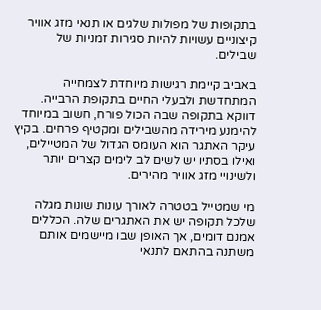בתקופות של מפולות שלגים או תנאי מזג אוויר קיצוניים עשויות להיות סגירות זמניות של שבילים.

באביב קיימת רגישות מיוחדת לצמחייה המתחדשת ולבעלי החיים בתקופת הרבייה. דווקא בתקופה שבה הכול פורח, חשוב במיוחד להימנע מירידה מהשבילים ומקטיף פרחים. בקיץ עיקר האתגר הוא העומס הגדול של המטיילים, ואילו בסתיו יש לשים לב לימים קצרים יותר ולשינויי מזג אוויר מהירים.

מי שמטייל בטטרה לאורך עונות שונות מגלה שלכל תקופה יש את האתגרים שלה. הכללים אמנם דומים, אך האופן שבו מיישמים אותם משתנה בהתאם לתנאי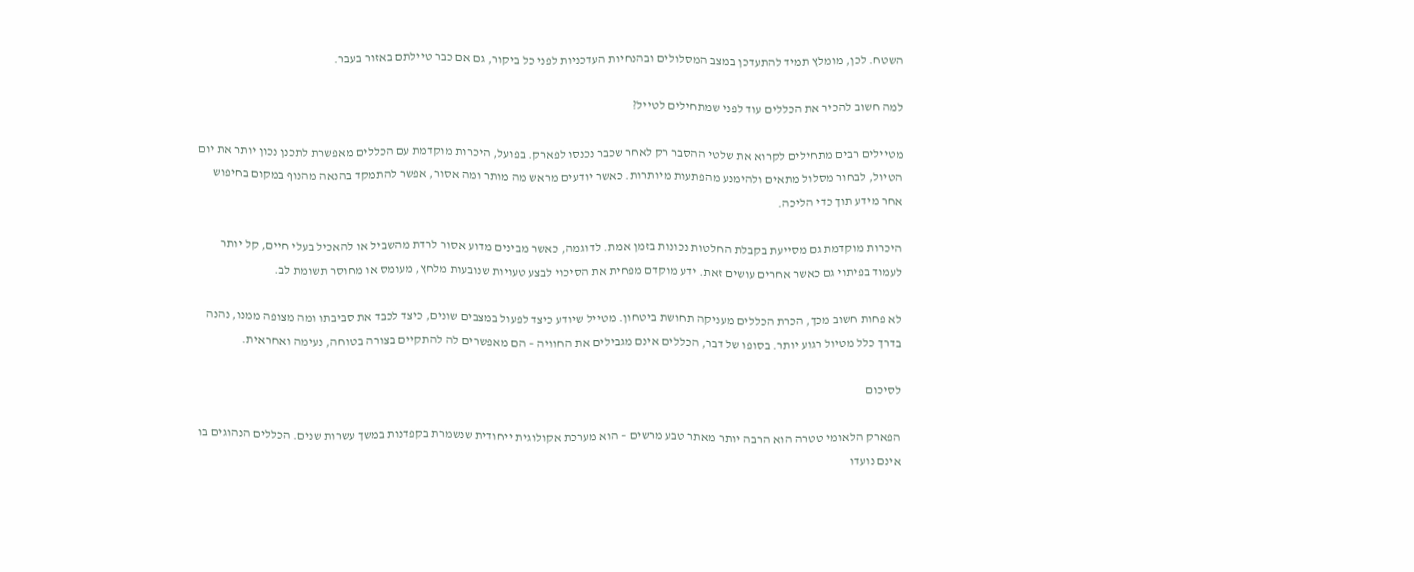השטח. לכן, מומלץ תמיד להתעדכן במצב המסלולים ובהנחיות העדכניות לפני כל ביקור, גם אם כבר טיילתם באזור בעבר.

למה חשוב להכיר את הכללים עוד לפני שמתחילים לטייל?

מטיילים רבים מתחילים לקרוא את שלטי ההסבר רק לאחר שכבר נכנסו לפארק. בפועל, היכרות מוקדמת עם הכללים מאפשרת לתכנן נכון יותר את יום הטיול, לבחור מסלול מתאים ולהימנע מהפתעות מיותרות. כאשר יודעים מראש מה מותר ומה אסור, אפשר להתמקד בהנאה מהנוף במקום בחיפוש אחר מידע תוך כדי הליכה.

היכרות מוקדמת גם מסייעת בקבלת החלטות נכונות בזמן אמת. לדוגמה, כאשר מבינים מדוע אסור לרדת מהשביל או להאכיל בעלי חיים, קל יותר לעמוד בפיתוי גם כאשר אחרים עושים זאת. ידע מוקדם מפחית את הסיכוי לבצע טעויות שנובעות מלחץ, מעומס או מחוסר תשומת לב.

לא פחות חשוב מכך, הכרת הכללים מעניקה תחושת ביטחון. מטייל שיודע כיצד לפעול במצבים שונים, כיצד לכבד את סביבתו ומה מצופה ממנו, נהנה בדרך כלל מטיול רגוע יותר. בסופו של דבר, הכללים אינם מגבילים את החוויה – הם מאפשרים לה להתקיים בצורה בטוחה, נעימה ואחראית.

לסיכום

הפארק הלאומי טטרה הוא הרבה יותר מאתר טבע מרשים – הוא מערכת אקולוגית ייחודית שנשמרת בקפדנות במשך עשרות שנים. הכללים הנהוגים בו אינם נועדו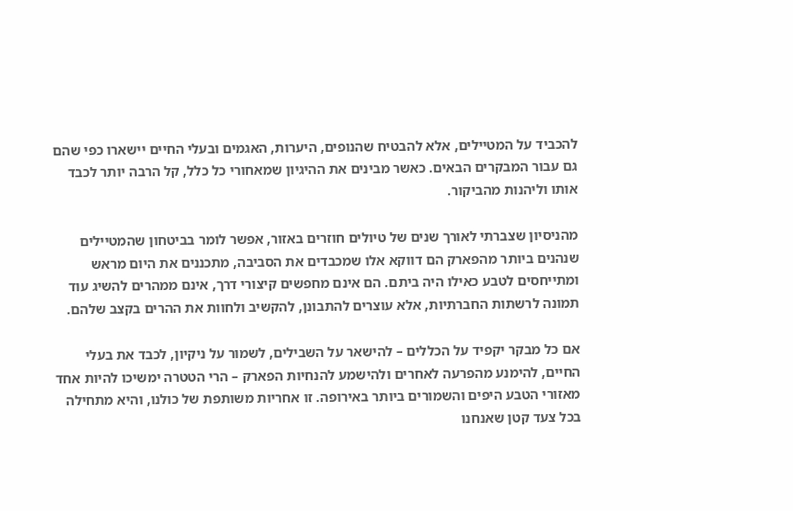להכביד על המטיילים, אלא להבטיח שהנופים, היערות, האגמים ובעלי החיים יישארו כפי שהם גם עבור המבקרים הבאים. כאשר מבינים את ההיגיון שמאחורי כל כלל, קל הרבה יותר לכבד אותו וליהנות מהביקור.

מהניסיון שצברתי לאורך שנים של טיולים חוזרים באזור, אפשר לומר בביטחון שהמטיילים שנהנים ביותר מהפארק הם דווקא אלו שמכבדים את הסביבה, מתכננים את היום מראש ומתייחסים לטבע כאילו היה ביתם. הם אינם מחפשים קיצורי דרך, אינם ממהרים להשיג עוד תמונה לרשתות החברתיות, אלא עוצרים להתבונן, להקשיב ולחוות את ההרים בקצב שלהם.

אם כל מבקר יקפיד על הכללים – להישאר על השבילים, לשמור על ניקיון, לכבד את בעלי החיים, להימנע מהפרעה לאחרים ולהישמע להנחיות הפארק – הרי הטטרה ימשיכו להיות אחד מאזורי הטבע היפים והשמורים ביותר באירופה. זו אחריות משותפת של כולנו, והיא מתחילה בכל צעד קטן שאנחנו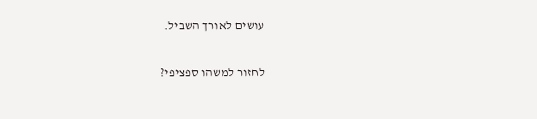עושים לאורך השביל.

לחזור למשהו ספציפי?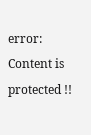error: Content is protected !!